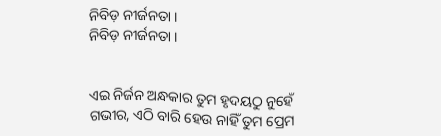ନିବିଡ଼ ନୀର୍ଜନତା ।
ନିବିଡ଼ ନୀର୍ଜନତା ।


ଏଇ ନିର୍ଜନ ଅନ୍ଧକାର ତୁମ ହୃଦୟଠୁ ନୁହେଁ ଗଭୀର, ଏଠି ବାରି ହେଉ ନାହିଁ ତୁମ ପ୍ରେମ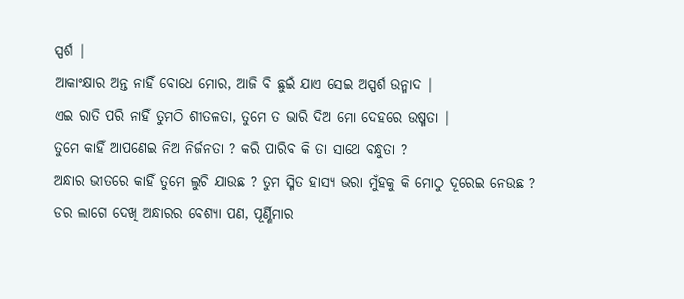ସ୍ପର୍ଶ |
ଆକାଂକ୍ଷାର ଅନ୍ତ ନାହିଁ ବୋଧେ ମୋର, ଆଜି ବି ଛୁଇଁ ଯାଏ ସେଇ ଅସ୍ପର୍ଶ ଉନ୍ମାଦ |
ଏଇ ରାତି ପରି ନାହିଁ ତୁମଠି ଶୀତଳତା, ତୁମେ ତ ଭାରି ଦିଅ ମୋ ଦେହରେ ଉଷ୍ମତା |
ତୁମେ କାହିଁ ଆପଣେଇ ନିଅ ନିର୍ଜନତା ? କରି ପାରିବ କି ତା ସାଥେ ବନ୍ଧୁତା ?
ଅନ୍ଧାର ଭୀତରେ କାହିଁ ତୁମେ ଲୁଚି ଯାଉଛ ? ତୁମ ସ୍ମିତ ହାସ୍ୟ ଭରା ମୁଁହକୁ କି ମୋଠୁ ଦୂରେଇ ନେଉଛ ?
ଡର ଲାଗେ ଦେଖି ଅନ୍ଧାରର ବେଶ୍ୟା ପଣ, ପୂର୍ଣ୍ଣିମାର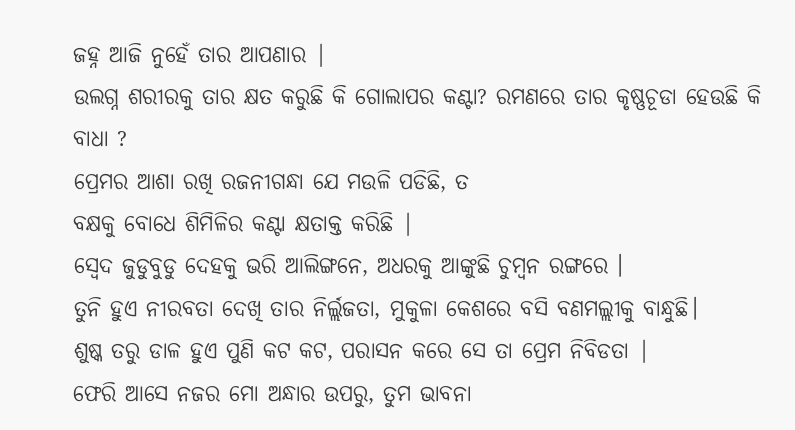ଜହ୍ନ ଆଜି ନୁହେଁ ତାର ଆପଣାର |
ଉଲଗ୍ନ ଶରୀରକୁ ତାର କ୍ଷତ କରୁଛି କି ଗୋଲାପର କଣ୍ଟା? ରମଣରେ ତାର କୃଷ୍ଣଚୂଡା ହେଉଛି କି ବାଧା ?
ପ୍ରେମର ଆଶା ରଖି ରଜନୀଗନ୍ଧା ଯେ ମଉଳି ପଡିଛି, ତ
ବକ୍ଷକୁ ବୋଧେ ଶିମିଳିର କଣ୍ଟା କ୍ଷତାକ୍ତ କରିଛି |
ସ୍ୱେଦ ଜୁଡୁବୁଡୁ ଦେହକୁ ଭରି ଆଲିଙ୍ଗନେ, ଅଧରକୁ ଆଙ୍କୁଛି ଚୁମ୍ବନ ରଙ୍ଗରେ ।
ତୁନି ହୁଏ ନୀରବତା ଦେଖି ତାର ନିର୍ଲ୍ଲଜତା, ମୁକୁଳା କେଶରେ ବସି ବଣମଲ୍ଲୀକୁ ବାନ୍ଧୁଛି।
ଶୁଷ୍କ ତରୁ ଡାଳ ହୁଏ ପୁଣି କଟ କଟ, ପରାସନ କରେ ସେ ତା ପ୍ରେମ ନିବିଡତା |
ଫେରି ଆସେ ନଜର ମୋ ଅନ୍ଧାର ଉପରୁ, ତୁମ ଭାବନା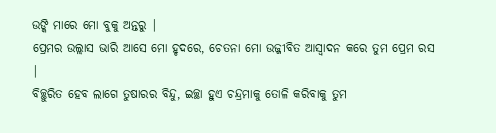ଉଙ୍କି ମାରେ ମୋ ବୁକୁ ଅନ୍ତରୁ |
ପ୍ରେମର ଉଲ୍ଲାସ ଭାରି ଆସେ ମୋ ହୃଦରେ, ଚେତନା ମୋ ଉଜ୍ଜୀବିତ ଆସ୍ୱାଦନ କରେ ତୁମ ପ୍ରେମ ରସ |
ବିଚ୍ଛୁରିତ ହେବ ଲାଗେ ତୁଷାରର ବିନ୍ଦୁ, ଇଚ୍ଛା ହୁଏ ଚନ୍ଦ୍ରମାକୁ ତୋଳି କରିବାକୁ ତୁମ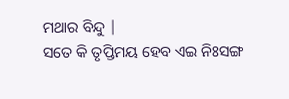ମଥାର ବିନ୍ଦୁ |
ସତେ କି ତୃପ୍ତିମୟ ହେବ ଏଇ ନିଃସଙ୍ଗ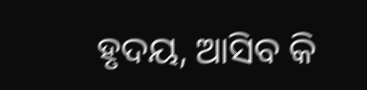ହୃଦୟ, ଆସିବ କି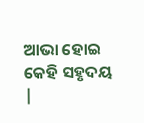ଆଭା ହୋଇ କେହି ସହୃଦୟ |